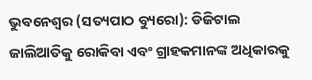ଭୁବନେଶ୍ୱର (ସତ୍ୟପାଠ ବ୍ୟୁରୋ): ଡିଜିଟାଲ ଜାଲିଆତିକୁ ରୋକିବା ଏବଂ ଗ୍ରାହକମାନଙ୍କ ଅଧିକାରକୁ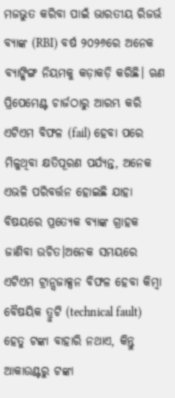ମଜଭୁତ କରିବା ପାଇଁ ଭାରତୀୟ ରିଜର୍ଭ ବ୍ୟାଙ୍କ (RBI) ବର୍ଷ ୨୦୨୬ରେ ଅନେକ ବ୍ୟାଙ୍କିଙ୍ଗ ନିୟମକୁ କଡ଼ାକଡ଼ି କରିଛି। ଋଣ ପ୍ରିପେମେଣ୍ଟ ଚାର୍ଜଠାରୁ ଆରମ୍ଭ କରି ଏଟିଏମ ବିଫଳ (fail) ହେବା ପରେ ମିଳୁଥିବା କ୍ଷତିପୂରଣ ପର୍ଯ୍ୟନ୍ତ, ଅନେକ ଏଭଳି ପରିବର୍ତ୍ତନ ହୋଇଛି ଯାହା ବିଷୟରେ ପ୍ରତ୍ୟେକ ବ୍ୟାଙ୍କ ଗ୍ରାହକ ଜାଣିବା ଉଚିତ।ଅନେକ ସମୟରେ ଏଟିଏମ ଟ୍ରାନ୍ସଜାକ୍ସନ ବିଫଳ ହେବା କିମ୍ବା ବୈଷୟିକ ତ୍ରୁଟି (technical fault) ହେତୁ ଟଙ୍କା ବାହାରି ନଥାଏ, କିନ୍ତୁ ଆକାଉଣ୍ଟରୁ ଟଙ୍କା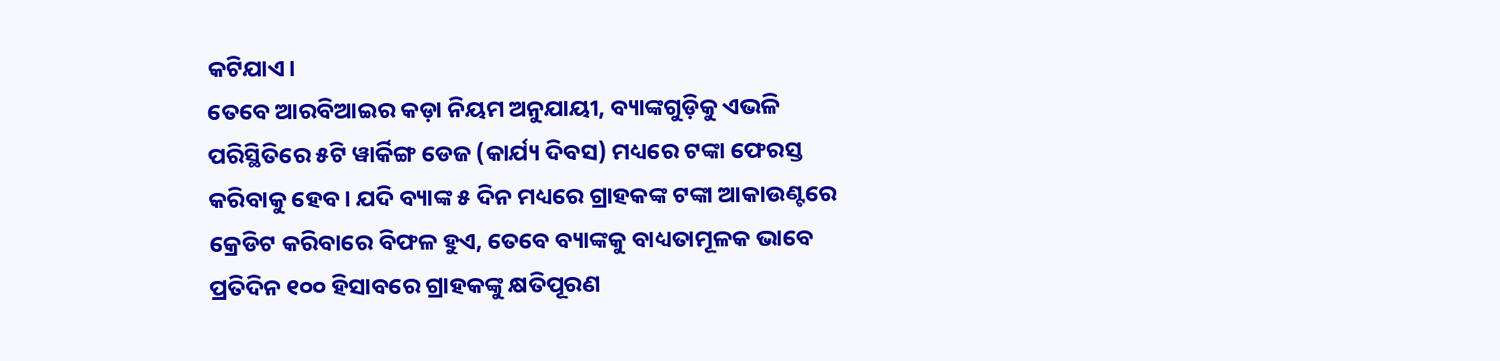କଟିଯାଏ।
ତେବେ ଆରବିଆଇର କଡ଼ା ନିୟମ ଅନୁଯାୟୀ, ବ୍ୟାଙ୍କଗୁଡ଼ିକୁ ଏଭଳି ପରିସ୍ଥିତିରେ ୫ଟି ୱାର୍କିଙ୍ଗ ଡେଜ (କାର୍ଯ୍ୟ ଦିବସ) ମଧ୍ୟରେ ଟଙ୍କା ଫେରସ୍ତ କରିବାକୁ ହେବ। ଯଦି ବ୍ୟାଙ୍କ ୫ ଦିନ ମଧ୍ୟରେ ଗ୍ରାହକଙ୍କ ଟଙ୍କା ଆକାଉଣ୍ଟରେ କ୍ରେଡିଟ କରିବାରେ ବିଫଳ ହୁଏ, ତେବେ ବ୍ୟାଙ୍କକୁ ବାଧ୍ୟତାମୂଳକ ଭାବେ ପ୍ରତିଦିନ ୧୦୦ ହିସାବରେ ଗ୍ରାହକଙ୍କୁ କ୍ଷତିପୂରଣ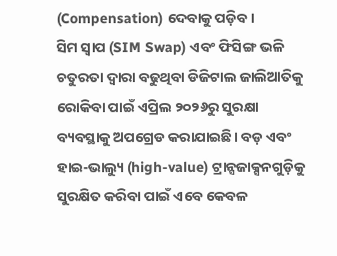(Compensation) ଦେବାକୁ ପଡ଼ିବ।
ସିମ ସ୍ବାପ (SIM Swap) ଏବଂ ଫିସିଙ୍ଗ ଭଳି ଚତୁରତା ଦ୍ୱାରା ବଢୁଥିବା ଡିଜିଟାଲ ଜାଲିଆତିକୁ ରୋକିବା ପାଇଁ ଏପ୍ରିଲ ୨୦୨୬ରୁ ସୁରକ୍ଷା ବ୍ୟବସ୍ଥାକୁ ଅପଗ୍ରେଡ କରାଯାଇଛି। ବଡ଼ ଏବଂ ହାଇ-ଭାଲ୍ୟୁ (high-value) ଟ୍ରାନ୍ସଜାକ୍ସନଗୁଡ଼ିକୁ ସୁରକ୍ଷିତ କରିବା ପାଇଁ ଏବେ କେବଳ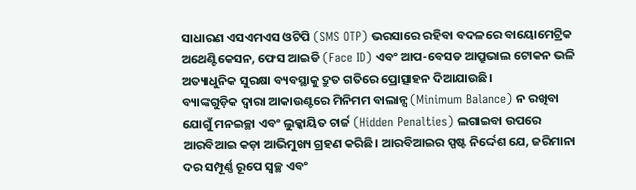ସାଧାରଣ ଏସଏମଏସ ଓଟିପି (SMS OTP) ଭରସାରେ ରହିବା ବଦଳରେ ବାୟୋମେଟ୍ରିକ ଅଥେଣ୍ଟିକେସନ, ଫେସ ଆଇଡି (Face ID) ଏବଂ ଆପ-ବେସଡ ଆପ୍ରୁଭାଲ ଟୋକନ ଭଳି ଅତ୍ୟାଧୁନିକ ସୁରକ୍ଷା ବ୍ୟବସ୍ଥାକୁ ଦ୍ରୁତ ଗତିରେ ପ୍ରୋତ୍ସାହନ ଦିଆଯାଉଛି।
ବ୍ୟାଙ୍କଗୁଡ଼ିକ ଦ୍ୱାରା ଆକାଉଣ୍ଟରେ ମିନିମମ ବାଲାନ୍ସ (Minimum Balance) ନ ରଖିବା ଯୋଗୁଁ ମନଇଚ୍ଛା ଏବଂ ଲୁକ୍କାୟିତ ଚାର୍ଜ (Hidden Penalties) ଲଗାଇବା ଉପରେ ଆରବିଆଇ କଡ଼ା ଆଭିମୁଖ୍ୟ ଗ୍ରହଣ କରିଛି। ଆରବିଆଇର ସ୍ପଷ୍ଟ ନିର୍ଦ୍ଦେଶ ଯେ, ଜରିମାନା ଦର ସମ୍ପୂର୍ଣ୍ଣ ରୂପେ ସ୍ବଚ୍ଛ ଏବଂ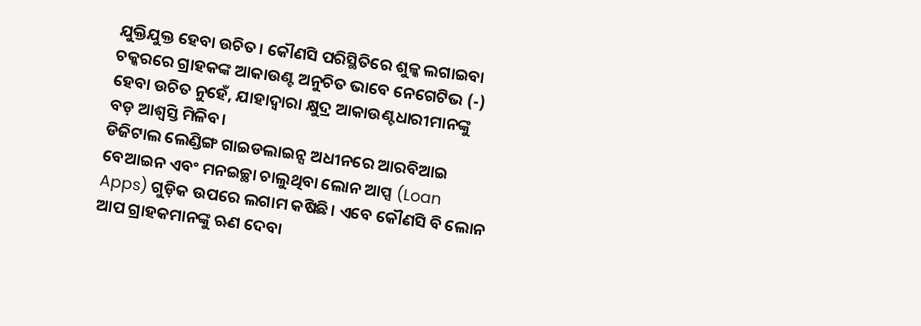ଯୁକ୍ତିଯୁକ୍ତ ହେବା ଉଚିତ। କୌଣସି ପରିସ୍ଥିତିରେ ଶୁଳ୍କ ଲଗାଇବା ଚକ୍କରରେ ଗ୍ରାହକଙ୍କ ଆକାଉଣ୍ଟ ଅନୁଚିତ ଭାବେ ନେଗେଟିଭ (-) ହେବା ଉଚିତ ନୁହେଁ, ଯାହାଦ୍ୱାରା କ୍ଷୁଦ୍ର ଆକାଉଣ୍ଟଧାରୀମାନଙ୍କୁ ବଡ଼ ଆଶ୍ୱସ୍ତି ମିଳିବ।
ଡିଜିଟାଲ ଲେଣ୍ଡିଙ୍ଗ ଗାଇଡଲାଇନ୍ସ ଅଧୀନରେ ଆରବିଆଇ ବେଆଇନ ଏବଂ ମନଇଚ୍ଛା ଚାଲୁଥିବା ଲୋନ ଆପ୍ସ (Loan Apps) ଗୁଡ଼ିକ ଉପରେ ଲଗାମ କଷିଛି। ଏବେ କୌଣସି ବି ଲୋନ ଆପ ଗ୍ରାହକମାନଙ୍କୁ ଋଣ ଦେବା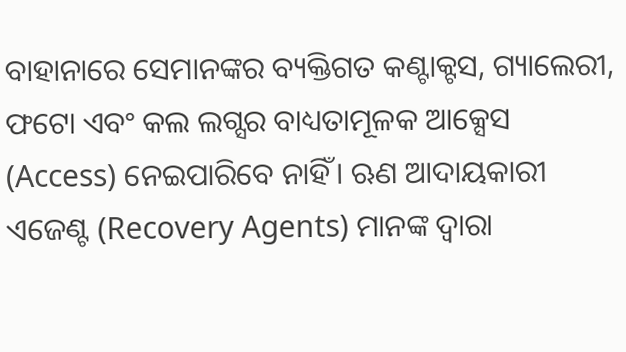ବାହାନାରେ ସେମାନଙ୍କର ବ୍ୟକ୍ତିଗତ କଣ୍ଟାକ୍ଟସ, ଗ୍ୟାଲେରୀ, ଫଟୋ ଏବଂ କଲ ଲଗ୍ସର ବାଧ୍ୟତାମୂଳକ ଆକ୍ସେସ (Access) ନେଇପାରିବେ ନାହିଁ। ଋଣ ଆଦାୟକାରୀ ଏଜେଣ୍ଟ (Recovery Agents) ମାନଙ୍କ ଦ୍ୱାରା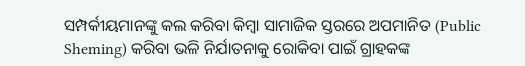ସମ୍ପର୍କୀୟମାନଙ୍କୁ କଲ କରିବା କିମ୍ବା ସାମାଜିକ ସ୍ତରରେ ଅପମାନିତ (Public Sheming) କରିବା ଭଳି ନିର୍ଯାତନାକୁ ରୋକିବା ପାଇଁ ଗ୍ରାହକଙ୍କ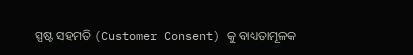ସ୍ପଷ୍ଟ ସହମତି (Customer Consent) କୁ ବାଧ୍ୟତାମୂଳକ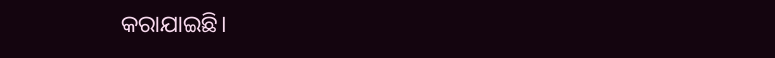କରାଯାଇଛି।